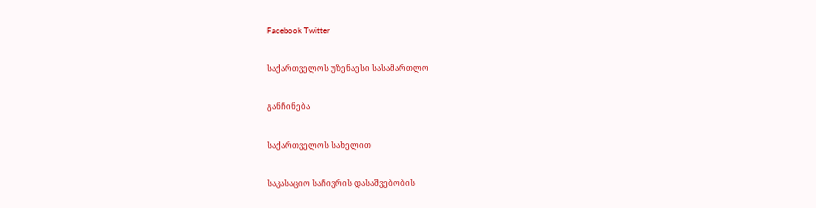Facebook Twitter

საქართველოს უზენაესი სასამართლო

განჩინება

საქართველოს სახელით

საკასაციო საჩივრის დასაშვებობის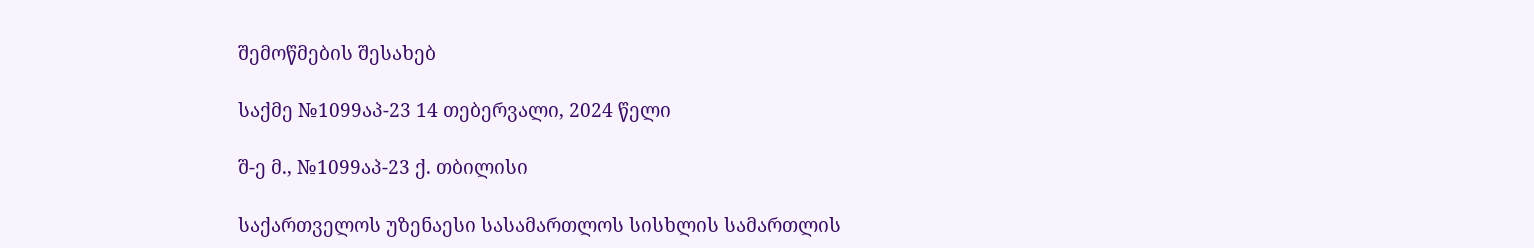შემოწმების შესახებ

საქმე №1099აპ-23 14 თებერვალი, 2024 წელი

შ-ე მ., №1099აპ-23 ქ. თბილისი

საქართველოს უზენაესი სასამართლოს სისხლის სამართლის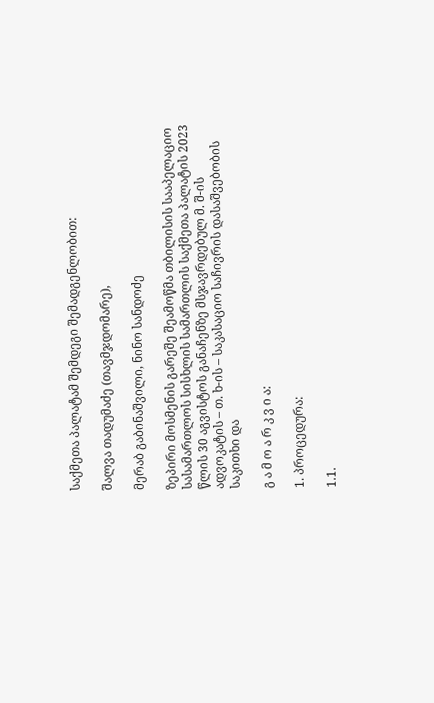საქმეთა პალატამ შემდეგი შემადგენლობით:

შალვა თადუმაძე (თავმჯდომარე),

მერაბ გაბინაშვილი, ნინო სანდოძე

ზეპირი მოსმენის გარეშე შეამოწმა თბილისის სააპელაციო სასამართლოს სისხლის სამართლის საქმეთა პალატის 2023 წლის 30 აგვისტოს განაჩენზე მსჯავრდებულ მ. შ-ის ადვოკატის – თ. ხ-ის – საკასაციო საჩივრის დასაშვებობის საკითხი და

გ ა მ ო ა რ კ ვ ი ა:

1. პროცედურა:

1.1.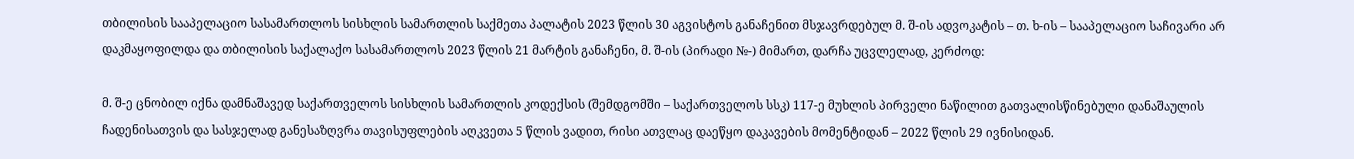თბილისის სააპელაციო სასამართლოს სისხლის სამართლის საქმეთა პალატის 2023 წლის 30 აგვისტოს განაჩენით მსჯავრდებულ მ. შ-ის ადვოკატის – თ. ხ-ის – სააპელაციო საჩივარი არ დაკმაყოფილდა და თბილისის საქალაქო სასამართლოს 2023 წლის 21 მარტის განაჩენი, მ. შ-ის (პირადი №-) მიმართ, დარჩა უცვლელად, კერძოდ:

მ. შ-ე ცნობილ იქნა დამნაშავედ საქართველოს სისხლის სამართლის კოდექსის (შემდგომში – საქართველოს სსკ) 117-ე მუხლის პირველი ნაწილით გათვალისწინებული დანაშაულის ჩადენისათვის და სასჯელად განესაზღვრა თავისუფლების აღკვეთა 5 წლის ვადით, რისი ათვლაც დაეწყო დაკავების მომენტიდან – 2022 წლის 29 ივნისიდან.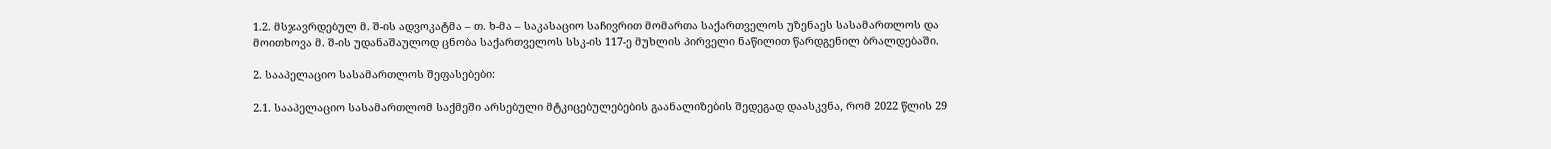1.2. მსჯავრდებულ მ. შ-ის ადვოკატმა – თ. ხ-მა – საკასაციო საჩივრით მომართა საქართველოს უზენაეს სასამართლოს და მოითხოვა მ. შ-ის უდანაშაულოდ ცნობა საქართველოს სსკ-ის 117-ე მუხლის პირველი ნაწილით წარდგენილ ბრალდებაში.

2. სააპელაციო სასამართლოს შეფასებები:

2.1. სააპელაციო სასამართლომ საქმეში არსებული მტკიცებულებების გაანალიზების შედეგად დაასკვნა, რომ 2022 წლის 29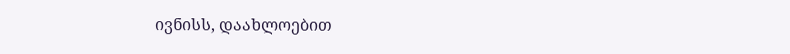ივნისს, დაახლოებით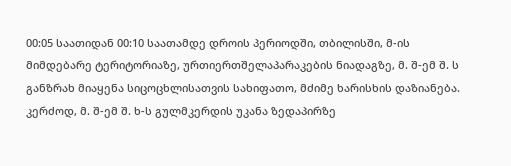00:05 საათიდან 00:10 საათამდე დროის პერიოდში, თბილისში, მ-ის მიმდებარე ტერიტორიაზე, ურთიერთშელაპარაკების ნიადაგზე, მ. შ-ემ შ. ს განზრახ მიაყენა სიცოცხლისათვის სახიფათო, მძიმე ხარისხის დაზიანება. კერძოდ, მ. შ-ემ შ. ხ-ს გულმკერდის უკანა ზედაპირზე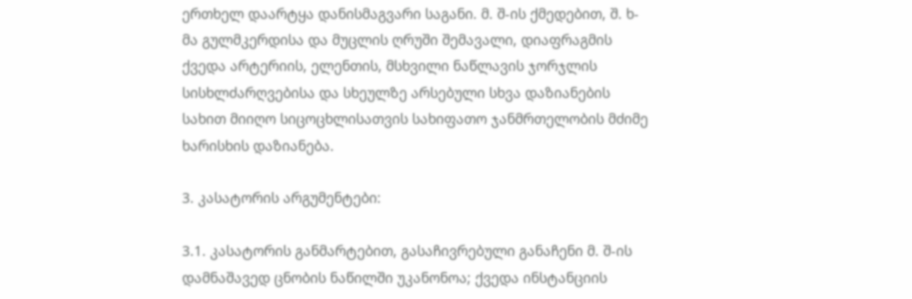ერთხელ დაარტყა დანისმაგვარი საგანი. მ. შ-ის ქმედებით, შ. ხ-მა გულმკერდისა და მუცლის ღრუში შემავალი, დიაფრაგმის ქვედა არტერიის, ელენთის, მსხვილი ნაწლავის ჯორჯლის სისხლძარღვებისა და სხეულზე არსებული სხვა დაზიანების სახით მიიღო სიცოცხლისათვის სახიფათო ჯანმრთელობის მძიმე ხარისხის დაზიანება.

3. კასატორის არგუმენტები:

3.1. კასატორის განმარტებით, გასაჩივრებული განაჩენი მ. შ-ის დამნაშავედ ცნობის ნაწილში უკანონოა; ქვედა ინსტანციის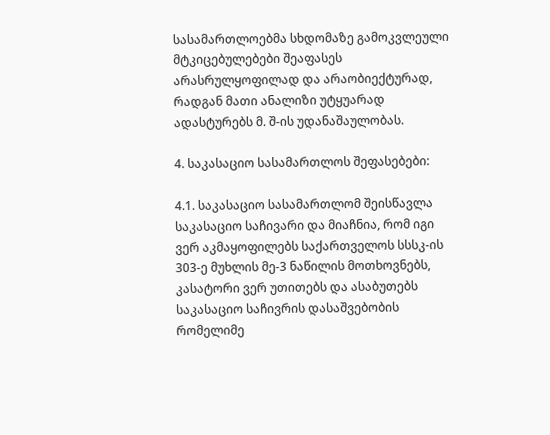სასამართლოებმა სხდომაზე გამოკვლეული მტკიცებულებები შეაფასეს არასრულყოფილად და არაობიექტურად, რადგან მათი ანალიზი უტყუარად ადასტურებს მ. შ-ის უდანაშაულობას.

4. საკასაციო სასამართლოს შეფასებები:

4.1. საკასაციო სასამართლომ შეისწავლა საკასაციო საჩივარი და მიაჩნია, რომ იგი ვერ აკმაყოფილებს საქართველოს სსსკ-ის 303-ე მუხლის მე-3 ნაწილის მოთხოვნებს, კასატორი ვერ უთითებს და ასაბუთებს საკასაციო საჩივრის დასაშვებობის რომელიმე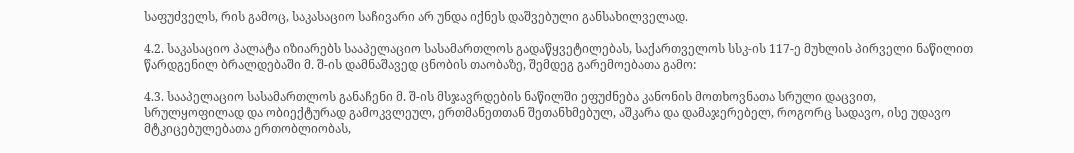საფუძველს, რის გამოც, საკასაციო საჩივარი არ უნდა იქნეს დაშვებული განსახილველად.

4.2. საკასაციო პალატა იზიარებს სააპელაციო სასამართლოს გადაწყვეტილებას, საქართველოს სსკ-ის 117-ე მუხლის პირველი ნაწილით წარდგენილ ბრალდებაში მ. შ-ის დამნაშავედ ცნობის თაობაზე, შემდეგ გარემოებათა გამო:

4.3. სააპელაციო სასამართლოს განაჩენი მ. შ-ის მსჯავრდების ნაწილში ეფუძნება კანონის მოთხოვნათა სრული დაცვით, სრულყოფილად და ობიექტურად გამოკვლეულ, ერთმანეთთან შეთანხმებულ, აშკარა და დამაჯერებელ, როგორც სადავო, ისე უდავო მტკიცებულებათა ერთობლიობას,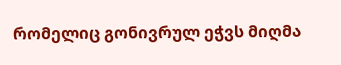რომელიც გონივრულ ეჭვს მიღმა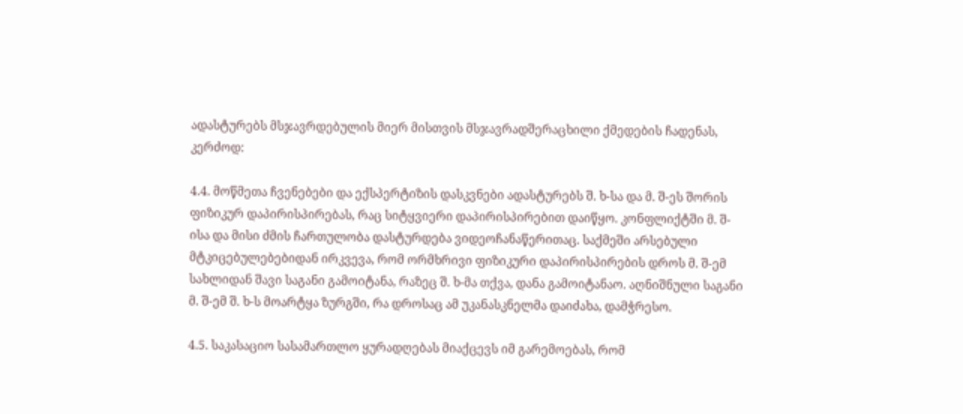ადასტურებს მსჯავრდებულის მიერ მისთვის მსჯავრადშერაცხილი ქმედების ჩადენას, კერძოდ:

4.4. მოწმეთა ჩვენებები და ექსპერტიზის დასკვნები ადასტურებს შ. ხ-სა და მ. შ-ეს შორის ფიზიკურ დაპირისპირებას, რაც სიტყვიერი დაპირისპირებით დაიწყო. კონფლიქტში მ. შ-ისა და მისი ძმის ჩართულობა დასტურდება ვიდეოჩანაწერითაც. საქმეში არსებული მტკიცებულებებიდან ირკვევა, რომ ორმხრივი ფიზიკური დაპირისპირების დროს მ. შ-ემ სახლიდან შავი საგანი გამოიტანა, რაზეც შ. ხ-მა თქვა, დანა გამოიტანაო. აღნიშნული საგანი მ. შ-ემ შ. ხ-ს მოარტყა ზურგში, რა დროსაც ამ უკანასკნელმა დაიძახა, დამჭრესო.

4.5. საკასაციო სასამართლო ყურადღებას მიაქცევს იმ გარემოებას, რომ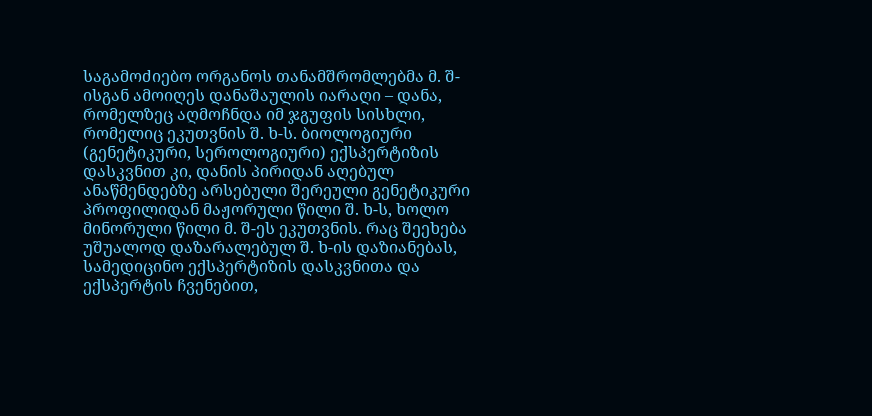საგამოძიებო ორგანოს თანამშრომლებმა მ. შ-ისგან ამოიღეს დანაშაულის იარაღი – დანა, რომელზეც აღმოჩნდა იმ ჯგუფის სისხლი, რომელიც ეკუთვნის შ. ხ-ს. ბიოლოგიური (გენეტიკური, სეროლოგიური) ექსპერტიზის დასკვნით კი, დანის პირიდან აღებულ ანაწმენდებზე არსებული შერეული გენეტიკური პროფილიდან მაჟორული წილი შ. ხ-ს, ხოლო მინორული წილი მ. შ-ეს ეკუთვნის. რაც შეეხება უშუალოდ დაზარალებულ შ. ხ-ის დაზიანებას, სამედიცინო ექსპერტიზის დასკვნითა და ექსპერტის ჩვენებით,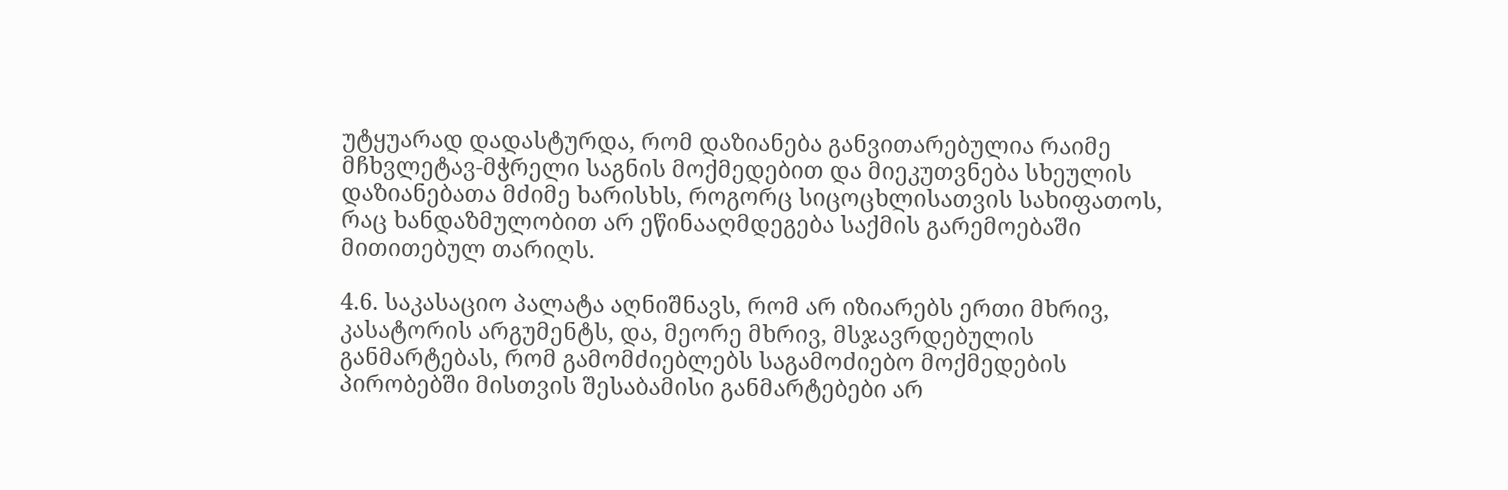უტყუარად დადასტურდა, რომ დაზიანება განვითარებულია რაიმე მჩხვლეტავ-მჭრელი საგნის მოქმედებით და მიეკუთვნება სხეულის დაზიანებათა მძიმე ხარისხს, როგორც სიცოცხლისათვის სახიფათოს, რაც ხანდაზმულობით არ ეწინააღმდეგება საქმის გარემოებაში მითითებულ თარიღს.

4.6. საკასაციო პალატა აღნიშნავს, რომ არ იზიარებს ერთი მხრივ, კასატორის არგუმენტს, და, მეორე მხრივ, მსჯავრდებულის განმარტებას, რომ გამომძიებლებს საგამოძიებო მოქმედების პირობებში მისთვის შესაბამისი განმარტებები არ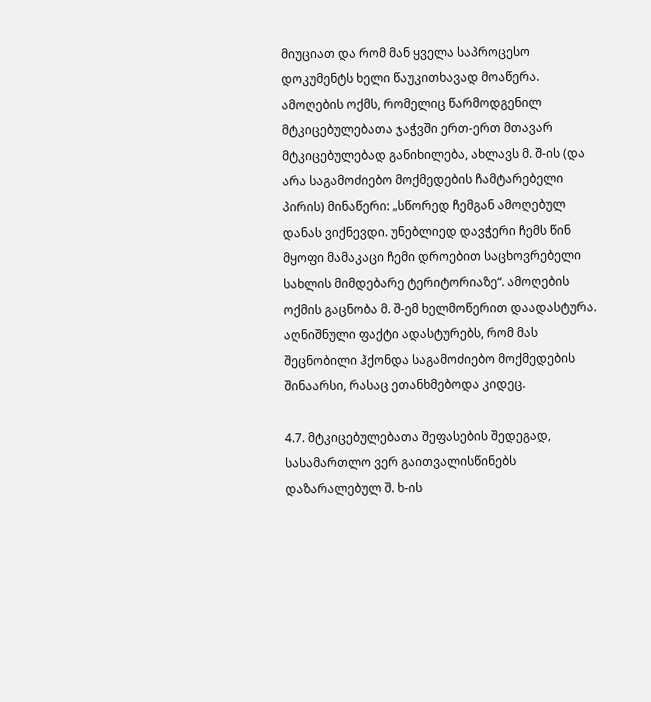მიუციათ და რომ მან ყველა საპროცესო დოკუმენტს ხელი წაუკითხავად მოაწერა. ამოღების ოქმს, რომელიც წარმოდგენილ მტკიცებულებათა ჯაჭვში ერთ-ერთ მთავარ მტკიცებულებად განიხილება, ახლავს მ. შ-ის (და არა საგამოძიებო მოქმედების ჩამტარებელი პირის) მინაწერი: „სწორედ ჩემგან ამოღებულ დანას ვიქნევდი. უნებლიედ დავჭერი ჩემს წინ მყოფი მამაკაცი ჩემი დროებით საცხოვრებელი სახლის მიმდებარე ტერიტორიაზე“. ამოღების ოქმის გაცნობა მ. შ-ემ ხელმოწერით დაადასტურა. აღნიშნული ფაქტი ადასტურებს, რომ მას შეცნობილი ჰქონდა საგამოძიებო მოქმედების შინაარსი, რასაც ეთანხმებოდა კიდეც.

4.7. მტკიცებულებათა შეფასების შედეგად, სასამართლო ვერ გაითვალისწინებს დაზარალებულ შ. ხ-ის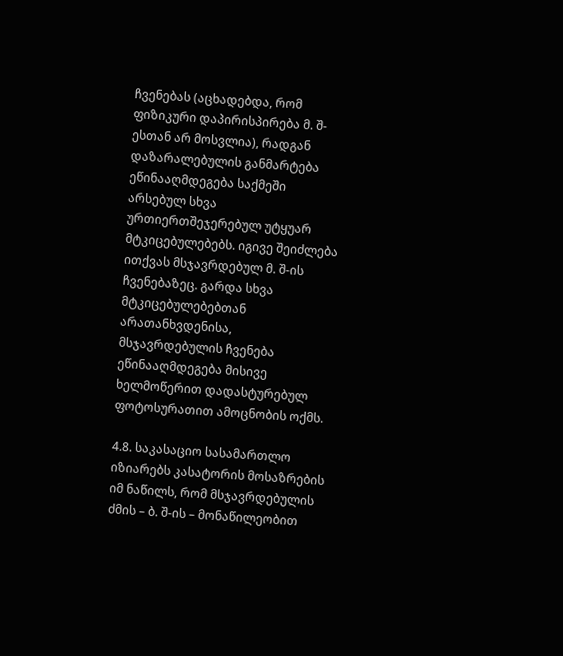ჩვენებას (აცხადებდა, რომ ფიზიკური დაპირისპირება მ. შ-ესთან არ მოსვლია), რადგან დაზარალებულის განმარტება ეწინააღმდეგება საქმეში არსებულ სხვა ურთიერთშეჯერებულ უტყუარ მტკიცებულებებს. იგივე შეიძლება ითქვას მსჯავრდებულ მ. შ-ის ჩვენებაზეც. გარდა სხვა მტკიცებულებებთან არათანხვდენისა, მსჯავრდებულის ჩვენება ეწინააღმდეგება მისივე ხელმოწერით დადასტურებულ ფოტოსურათით ამოცნობის ოქმს.

4.8. საკასაციო სასამართლო იზიარებს კასატორის მოსაზრების იმ ნაწილს, რომ მსჯავრდებულის ძმის – ბ. შ-ის – მონაწილეობით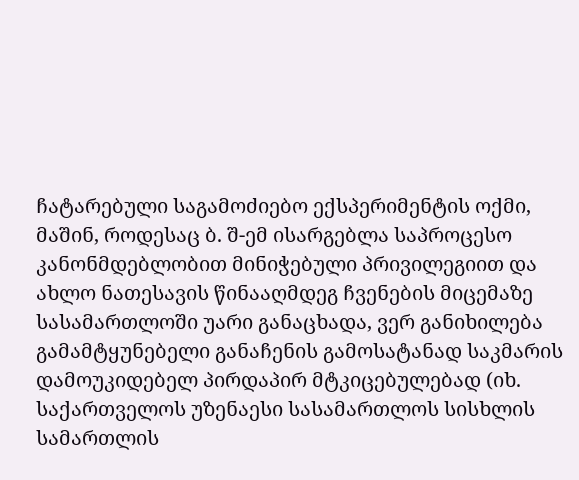ჩატარებული საგამოძიებო ექსპერიმენტის ოქმი, მაშინ, როდესაც ბ. შ-ემ ისარგებლა საპროცესო კანონმდებლობით მინიჭებული პრივილეგიით და ახლო ნათესავის წინააღმდეგ ჩვენების მიცემაზე სასამართლოში უარი განაცხადა, ვერ განიხილება გამამტყუნებელი განაჩენის გამოსატანად საკმარის დამოუკიდებელ პირდაპირ მტკიცებულებად (იხ. საქართველოს უზენაესი სასამართლოს სისხლის სამართლის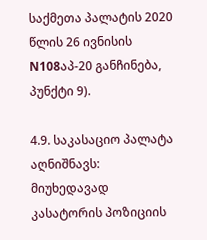საქმეთა პალატის 2020 წლის 26 ივნისის N108აპ-20 განჩინება, პუნქტი 9).

4.9. საკასაციო პალატა აღნიშნავს: მიუხედავად კასატორის პოზიციის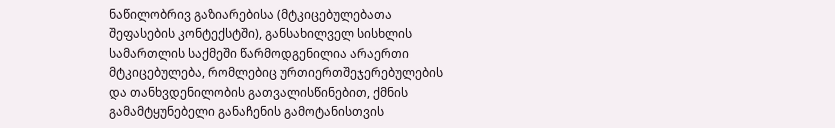ნაწილობრივ გაზიარებისა (მტკიცებულებათა შეფასების კონტექსტში), განსახილველ სისხლის სამართლის საქმეში წარმოდგენილია არაერთი მტკიცებულება, რომლებიც ურთიერთშეჯერებულების და თანხვდენილობის გათვალისწინებით, ქმნის გამამტყუნებელი განაჩენის გამოტანისთვის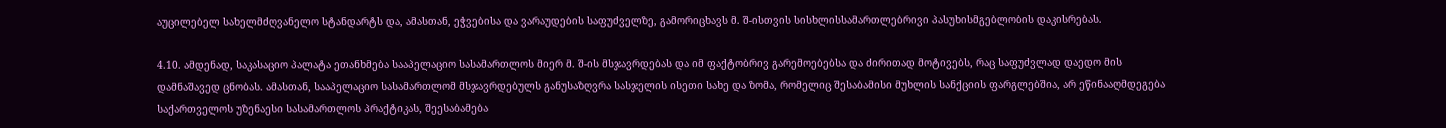აუცილებელ სახელმძღვანელო სტანდარტს და, ამასთან, ეჭვებისა და ვარაუდების საფუძველზე, გამორიცხავს მ. შ-ისთვის სისხლისსამართლებრივი პასუხისმგებლობის დაკისრებას.

4.10. ამდენად, საკასაციო პალატა ეთანხმება სააპელაციო სასამართლოს მიერ მ. შ-ის მსჯავრდებას და იმ ფაქტობრივ გარემოებებსა და ძირითად მოტივებს, რაც საფუძვლად დაედო მის დამნაშავედ ცნობას. ამასთან, სააპელაციო სასამართლომ მსჯავრდებულს განუსაზღვრა სასჯელის ისეთი სახე და ზომა, რომელიც შესაბამისი მუხლის სანქციის ფარგლებშია, არ ეწინააღმდეგება საქართველოს უზენაესი სასამართლოს პრაქტიკას, შეესაბამება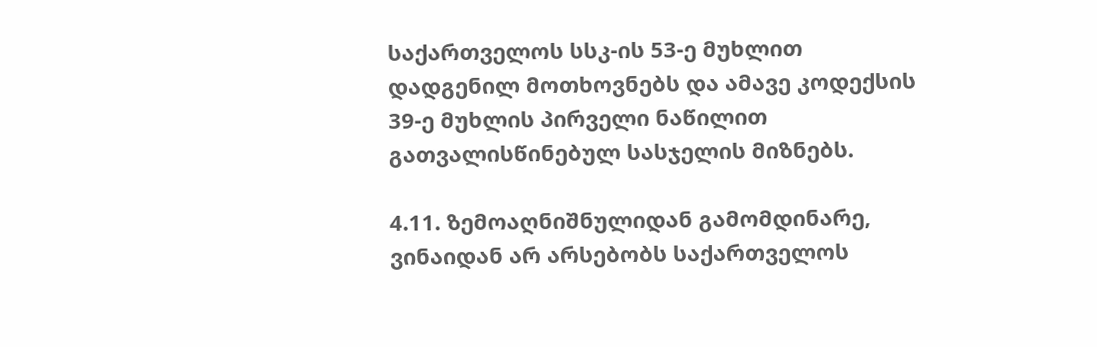საქართველოს სსკ-ის 53-ე მუხლით დადგენილ მოთხოვნებს და ამავე კოდექსის 39-ე მუხლის პირველი ნაწილით გათვალისწინებულ სასჯელის მიზნებს.

4.11. ზემოაღნიშნულიდან გამომდინარე, ვინაიდან არ არსებობს საქართველოს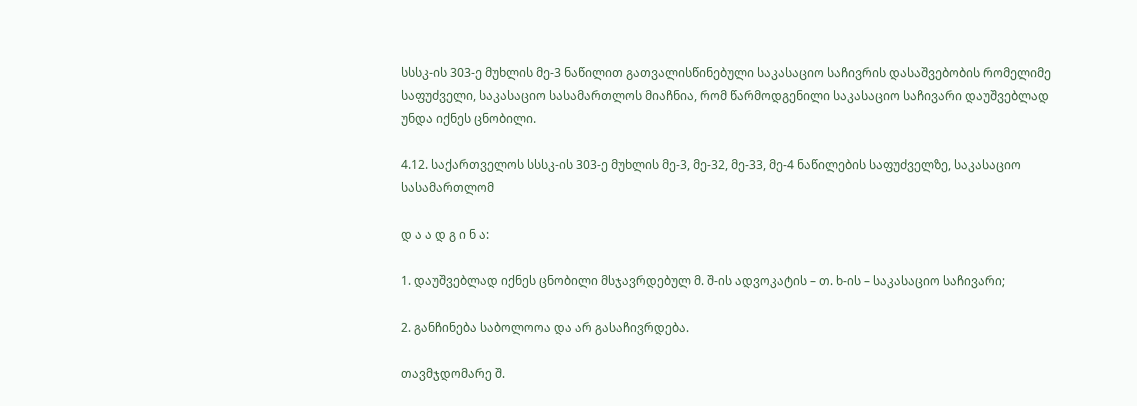სსსკ-ის 303-ე მუხლის მე-3 ნაწილით გათვალისწინებული საკასაციო საჩივრის დასაშვებობის რომელიმე საფუძველი, საკასაციო სასამართლოს მიაჩნია, რომ წარმოდგენილი საკასაციო საჩივარი დაუშვებლად უნდა იქნეს ცნობილი.

4.12. საქართველოს სსსკ-ის 303-ე მუხლის მე-3, მე-32, მე-33, მე-4 ნაწილების საფუძველზე, საკასაციო სასამართლომ

დ ა ა დ გ ი ნ ა:

1. დაუშვებლად იქნეს ცნობილი მსჯავრდებულ მ. შ-ის ადვოკატის – თ. ხ-ის – საკასაციო საჩივარი;

2. განჩინება საბოლოოა და არ გასაჩივრდება.

თავმჯდომარე შ.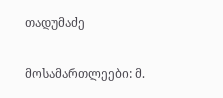თადუმაძე

მოსამართლეები: მ.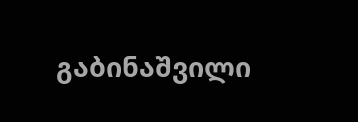გაბინაშვილი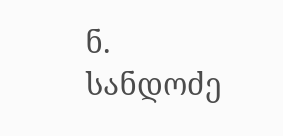ნ. სანდოძე